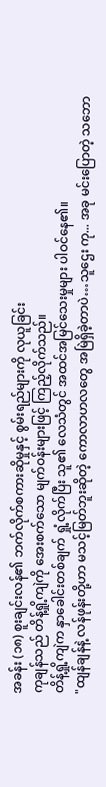အခန်း (၁၈) စူးချင်းလန်၏ ဘက်လိုက်စကားဆိုမှုနှင့် စွမ်းရည်များကို လုယူခြင်း
ကုချန်သည် တိန့်ရှို့ကျဲကို အေးစက်သော မျက်ဝန်းများဖြင့် ကြည့်လိုက်သည်။
တိန့်ရှို့ကျဲက နှာခေါင်းတစ်ချက် ရှုံ့လိုက်ပြီး သူ၏ လေသံတွင် အထင်အမြင်သေးမှုများ ပါဝင်နေ၏။
"ထျန်ချန်နဲ့ လန်ဖုန်းတို့ဟာ မသင့်မြတ်ဘူးဆိုတဲ့ ကောလာဟလတွေ အမြဲရှိခဲ့တာပဲ…သူဌေး ကု... အခု မင်းပြောတဲ့ သဘော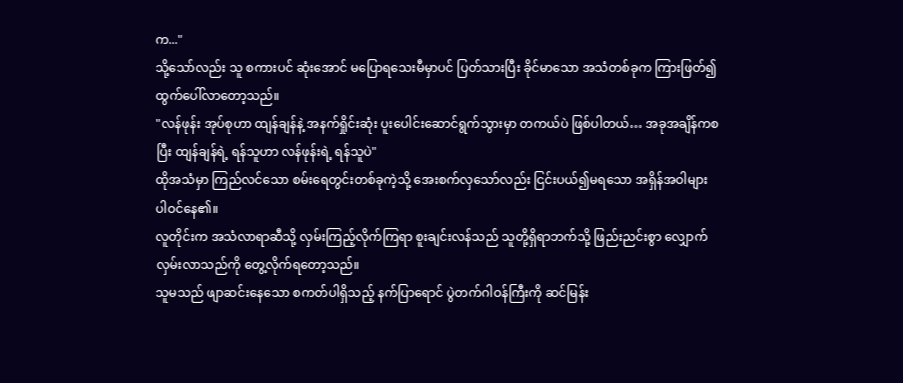က..."
သို့သော်လည်း သူ စကားပင် ဆုံးအောင် မပြောရသေးမီမှာပင် ပြတ်သားပြီး ခိုင်မာသော အသံတစ်ခုက ကြားဖြတ်၍ ထွက်ပေါ်လာတော့သည်။
"လန်ဖုန်း အုပ်စုဟာ ထျန်ချန်နဲ့ အနက်ရှိုင်းဆုံး ပူးပေါင်းဆောင်ရွက်သွားမှာ တကယ်ပဲ ဖြစ်ပါတယ်… အခုအချိန်ကစပြီး ထျန်ချန်ရဲ့ ရန်သူဟာ လန်ဖုန်းရဲ့ ရန်သူပဲ"
ထိုအသံမှာ ကြည်လင်သော စမ်းရေတွင်းတစ်ခုကဲ့သို့ အေးစက်လှသော်လည်း ငြင်းပယ်၍မရသော အရှိန်အဝါများ ပါဝင်နေ၏။
လူတိုင်းက အသံလာရာဆီသို့ လှမ်းကြည့်လိုက်ကြရာ စူးချင်းလန်သည် သူတို့ရှိရာဘက်သို့ ဖြည်းညင်းစွာ လျှောက်လှမ်းလာသည်ကို တွေ့လိုက်ရတော့သည်။
သူမသည် ဖျာဆင်းနေသော စကတ်ပါရှိသည့် နက်ပြာရောင် ပွဲတက်ဂါဝန်ကြီးကို ဆင်မြန်း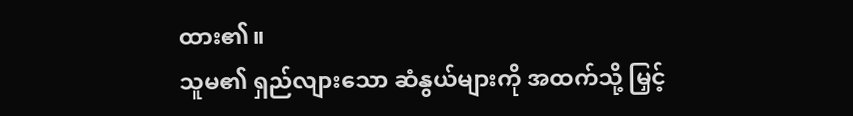ထား၏။
သူမ၏ ရှည်လျားသော ဆံနွယ်များကို အထက်သို့ မြှင့်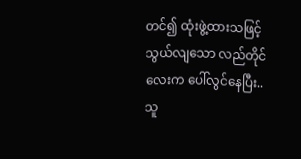တင်၍ ထုံးဖွဲ့ထားသဖြင့် သွယ်လျသော လည်တိုင်လေးက ပေါ်လွင်နေပြီး.. သူ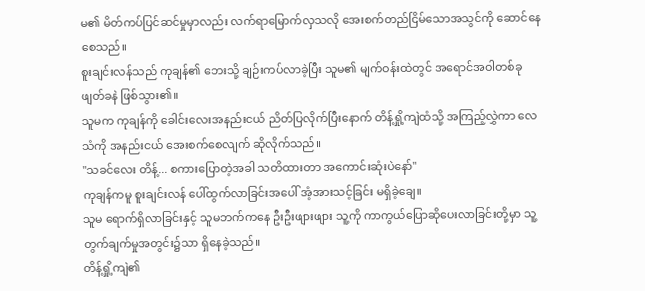မ၏ မိတ်ကပ်ပြင်ဆင်မှုမှာလည်း လက်ရာမြောက်လှသလို အေးစက်တည်ငြိမ်သောအသွင်ကို ဆောင်နေစေသည်။
စူးချင်းလန်သည် ကုချန်၏ ဘေးသို့ ချဉ်းကပ်လာခဲ့ပြီး သူမ၏ မျက်ဝန်းထဲတွင် အရောင်အဝါတစ်ခု ဖျတ်ခနဲ ဖြစ်သွား၏။
သူမက ကုချန်ကို ခေါင်းလေးအနည်းငယ် ညိတ်ပြလိုက်ပြီးနောက် တိန့်ရှို့ကျဲထံသို့ အကြည့်လွှဲကာ လေသံကို အနည်းငယ် အေးစက်စေလျက် ဆိုလိုက်သည်။
"သခင်လေး တိန့်... စကားပြောတဲ့အခါ သတိထားတာ အကောင်းဆုံးပဲနော်"
ကုချန်ကမူ စူးချင်းလန် ပေါ်ထွက်လာခြင်းအပေါ် အံ့အားသင့်ခြင်း မရှိခဲ့ချေ။
သူမ ရောက်ရှိလာခြင်းနှင့် သူမဘက်ကနေ ဦးဦးဖျားဖျား သူ့ကို ကာကွယ်ပြောဆိုပေးလာခြင်းတို့မှာ သူ့တွက်ချက်မှုအတွင်း၌သာ ရှိနေခဲ့သည်။
တိန့်ရှို့ကျဲ၏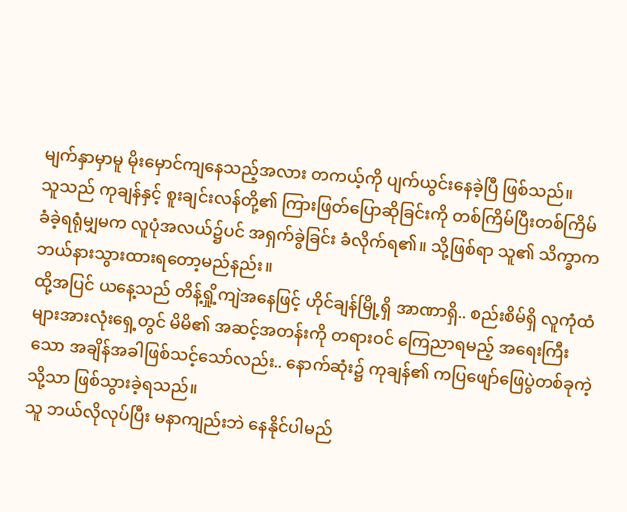မျက်နှာမှာမူ မိုးမှောင်ကျနေသည့်အလား တကယ့်ကို ပျက်ယွင်းနေခဲ့ပြီ ဖြစ်သည်။
သူသည် ကုချန်နှင့် စူးချင်းလန်တို့၏ ကြားဖြတ်ပြောဆိုခြင်းကို တစ်ကြိမ်ပြီးတစ်ကြိမ် ခံခဲ့ရရုံမျှမက လူပုံအလယ်၌ပင် အရှက်ခွဲခြင်း ခံလိုက်ရ၏။ သို့ဖြစ်ရာ သူ၏ သိက္ခာက ဘယ်နားသွားထားရတော့မည်နည်း။
ထို့အပြင် ယနေ့သည် တိန့်ရှို့ကျဲအနေဖြင့် ဟိုင်ချန်မြို့ရှိ အာဏာရှိ.. စည်းစိမ်ရှိ လူကုံထံများအားလုံးရှေ့တွင် မိမိ၏ အဆင့်အတန်းကို တရားဝင် ကြေညာရမည့် အရေးကြီးသော အချိန်အခါဖြစ်သင့်သော်လည်း.. နောက်ဆုံး၌ ကုချန်၏ ကပြဖျော်ဖြေပွဲတစ်ခုကဲ့သို့သာ ဖြစ်သွားခဲ့ရသည်။
သူ ဘယ်လိုလုပ်ပြီး မနာကျည်းဘဲ နေနိုင်ပါမည်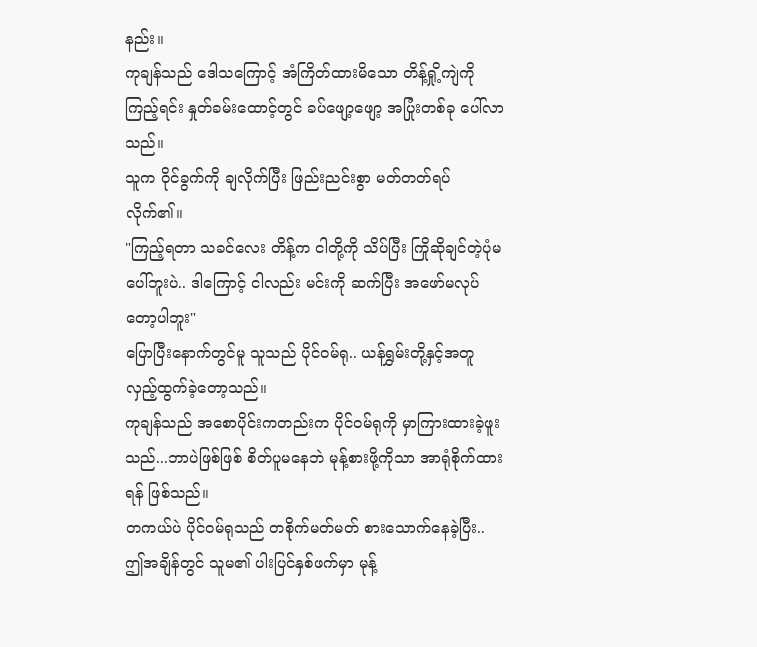နည်း။
ကုချန်သည် ဒေါသကြောင့် အံကြိတ်ထားမိသော တိန့်ရှို့ကျဲကို ကြည့်ရင်း နှုတ်ခမ်းထောင့်တွင် ခပ်ဖျော့ဖျော့ အပြုံးတစ်ခု ပေါ်လာသည်။
သူက ဝိုင်ခွက်ကို ချလိုက်ပြီး ဖြည်းညင်းစွာ မတ်တတ်ရပ်လိုက်၏။
"ကြည့်ရတာ သခင်လေး တိန့်က ငါတို့ကို သိပ်ပြီး ကြိုဆိုချင်တဲ့ပုံမပေါ်ဘူးပဲ.. ဒါကြောင့် ငါလည်း မင်းကို ဆက်ပြီး အဖော်မလုပ်တော့ပါဘူး"
ပြောပြီးနောက်တွင်မူ သူသည် ပိုင်၀မ်ရု.. ယန်ရွှမ်းတို့နှင့်အတူ လှည့်ထွက်ခဲ့တော့သည်။
ကုချန်သည် အစောပိုင်းကတည်းက ပိုင်၀မ်ရုကို မှာကြားထားခဲ့ဖူးသည်...ဘာပဲဖြစ်ဖြစ် စိတ်ပူမနေဘဲ မုန့်စားဖို့ကိုသာ အာရုံစိုက်ထားရန် ဖြစ်သည်။
တကယ်ပဲ ပိုင်၀မ်ရုသည် တစိုက်မတ်မတ် စားသောက်နေခဲ့ပြီး.. ဤအချိန်တွင် သူမ၏ ပါးပြင်နှစ်ဖက်မှာ မုန့်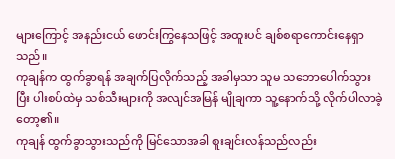များကြောင့် အနည်းငယ် ဖောင်းကြွနေသဖြင့် အထူးပင် ချစ်စရာကောင်းနေရှာသည်။
ကုချန်က ထွက်ခွာရန် အချက်ပြလိုက်သည့် အခါမှသာ သူမ သဘောပေါက်သွားပြီး ပါးစပ်ထဲမှ သစ်သီးများကို အလျင်အမြန် မျိုချကာ သူ့နောက်သို့ လိုက်ပါလာခဲ့တော့၏။
ကုချန် ထွက်ခွာသွားသည်ကို မြင်သောအခါ စူးချင်းလန်သည်လည်း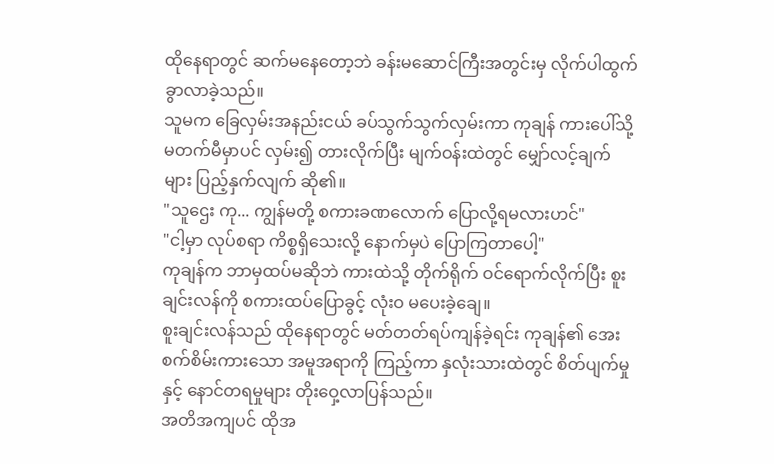ထိုနေရာတွင် ဆက်မနေတော့ဘဲ ခန်းမဆောင်ကြီးအတွင်းမှ လိုက်ပါထွက်ခွာလာခဲ့သည်။
သူမက ခြေလှမ်းအနည်းငယ် ခပ်သွက်သွက်လှမ်းကာ ကုချန် ကားပေါ်သို့ မတက်မီမှာပင် လှမ်း၍ တားလိုက်ပြီး မျက်ဝန်းထဲတွင် မျှော်လင့်ချက်များ ပြည့်နှက်လျက် ဆို၏။
"သူဌေး ကု... ကျွန်မတို့ စကားခဏလောက် ပြောလို့ရမလားဟင်"
"ငါ့မှာ လုပ်စရာ ကိစ္စရှိသေးလို့ နောက်မှပဲ ပြောကြတာပေါ့"
ကုချန်က ဘာမှထပ်မဆိုဘဲ ကားထဲသို့ တိုက်ရိုက် ဝင်ရောက်လိုက်ပြီး စူးချင်းလန်ကို စကားထပ်ပြောခွင့် လုံးဝ မပေးခဲ့ချေ။
စူးချင်းလန်သည် ထိုနေရာတွင် မတ်တတ်ရပ်ကျန်ခဲ့ရင်း ကုချန်၏ အေးစက်စိမ်းကားသော အမူအရာကို ကြည့်ကာ နှလုံးသားထဲတွင် စိတ်ပျက်မှုနှင့် နောင်တရမှုများ တိုးဝှေ့လာပြန်သည်။
အတိအကျပင် ထိုအ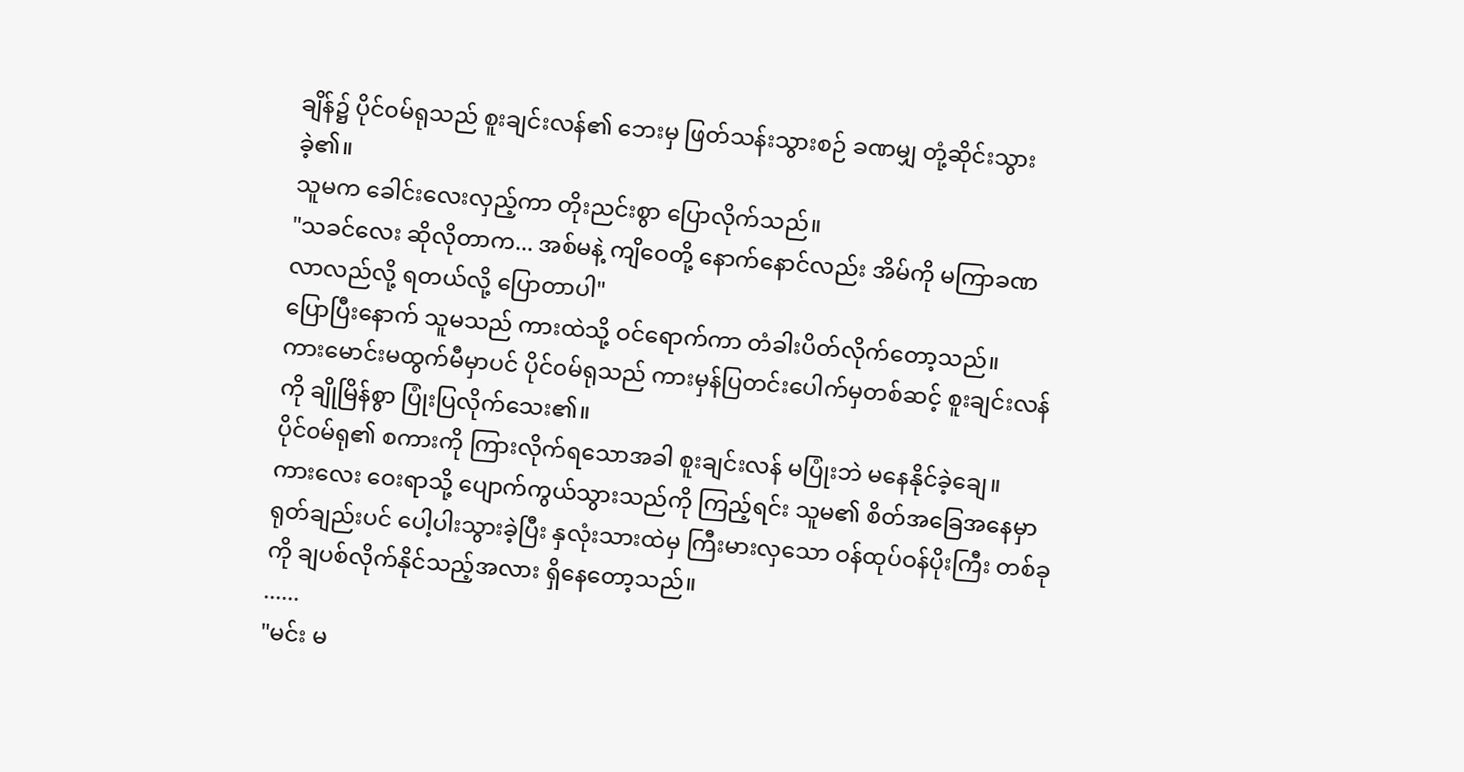ချိန်၌ ပိုင်၀မ်ရုသည် စူးချင်းလန်၏ ဘေးမှ ဖြတ်သန်းသွားစဉ် ခဏမျှ တုံ့ဆိုင်းသွားခဲ့၏။
သူမက ခေါင်းလေးလှည့်ကာ တိုးညင်းစွာ ပြောလိုက်သည်။
"သခင်လေး ဆိုလိုတာက... အစ်မနဲ့ ကျိဝေတို့ နောက်နောင်လည်း အိမ်ကို မကြာခဏ လာလည်လို့ ရတယ်လို့ ပြောတာပါ"
ပြောပြီးနောက် သူမသည် ကားထဲသို့ ဝင်ရောက်ကာ တံခါးပိတ်လိုက်တော့သည်။
ကားမောင်းမထွက်မီမှာပင် ပိုင်၀မ်ရုသည် ကားမှန်ပြတင်းပေါက်မှတစ်ဆင့် စူးချင်းလန်ကို ချိုမြိန်စွာ ပြုံးပြလိုက်သေး၏။
ပိုင်၀မ်ရု၏ စကားကို ကြားလိုက်ရသောအခါ စူးချင်းလန် မပြုံးဘဲ မနေနိုင်ခဲ့ချေ။
ကားလေး ဝေးရာသို့ ပျောက်ကွယ်သွားသည်ကို ကြည့်ရင်း သူမ၏ စိတ်အခြေအနေမှာ ရုတ်ချည်းပင် ပေါ့ပါးသွားခဲ့ပြီး နှလုံးသားထဲမှ ကြီးမားလှသော ဝန်ထုပ်ဝန်ပိုးကြီး တစ်ခုကို ချပစ်လိုက်နိုင်သည့်အလား ရှိနေတော့သည်။
......
"မင်း မ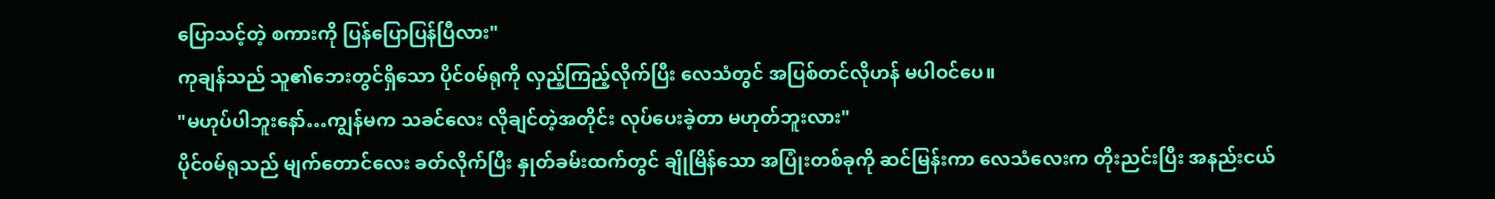ပြောသင့်တဲ့ စကားကို ပြန်ပြောပြန်ပြီလား"
ကုချန်သည် သူ၏ဘေးတွင်ရှိသော ပိုင်၀မ်ရုကို လှည့်ကြည့်လိုက်ပြီး လေသံတွင် အပြစ်တင်လိုဟန် မပါဝင်ပေ။
"မဟုပ်ပါဘူးနော်…ကျွန်မက သခင်လေး လိုချင်တဲ့အတိုင်း လုပ်ပေးခဲ့တာ မဟုတ်ဘူးလား"
ပိုင်၀မ်ရုသည် မျက်တောင်လေး ခတ်လိုက်ပြီး နှုတ်ခမ်းထက်တွင် ချိုမြိန်သော အပြုံးတစ်ခုကို ဆင်မြန်းကာ လေသံလေးက တိုးညင်းပြီး အနည်းငယ်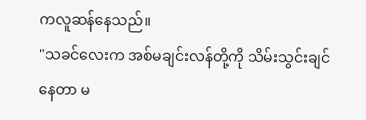ကလူဆန်နေသည်။
"သခင်လေးက အစ်မချင်းလန်တို့ကို သိမ်းသွင်းချင်နေတာ မ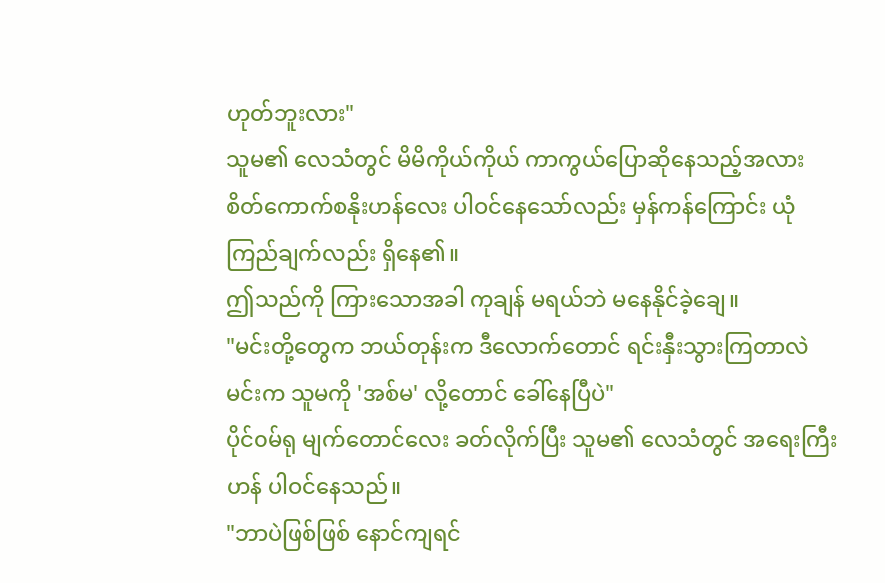ဟုတ်ဘူးလား"
သူမ၏ လေသံတွင် မိမိကိုယ်ကိုယ် ကာကွယ်ပြောဆိုနေသည့်အလား စိတ်ကောက်စနိုးဟန်လေး ပါဝင်နေသော်လည်း မှန်ကန်ကြောင်း ယုံကြည်ချက်လည်း ရှိနေ၏။
ဤသည်ကို ကြားသောအခါ ကုချန် မရယ်ဘဲ မနေနိုင်ခဲ့ချေ။
"မင်းတို့တွေက ဘယ်တုန်းက ဒီလောက်တောင် ရင်းနှီးသွားကြတာလဲ မင်းက သူမကို 'အစ်မ' လို့တောင် ခေါ်နေပြီပဲ"
ပိုင်၀မ်ရု မျက်တောင်လေး ခတ်လိုက်ပြီး သူမ၏ လေသံတွင် အရေးကြီးဟန် ပါဝင်နေသည်။
"ဘာပဲဖြစ်ဖြစ် နောင်ကျရင်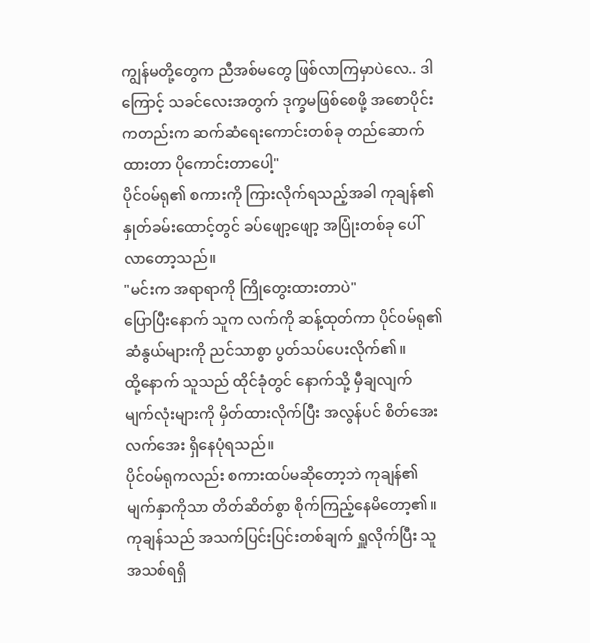ကျွန်မတို့တွေက ညီအစ်မတွေ ဖြစ်လာကြမှာပဲလေ.. ဒါကြောင့် သခင်လေးအတွက် ဒုက္ခမဖြစ်စေဖို့ အစောပိုင်းကတည်းက ဆက်ဆံရေးကောင်းတစ်ခု တည်ဆောက်ထားတာ ပိုကောင်းတာပေါ့"
ပိုင်၀မ်ရု၏ စကားကို ကြားလိုက်ရသည့်အခါ ကုချန်၏ နှုတ်ခမ်းထောင့်တွင် ခပ်ဖျော့ဖျော့ အပြုံးတစ်ခု ပေါ်လာတော့သည်။
"မင်းက အရာရာကို ကြိုတွေးထားတာပဲ"
ပြောပြီးနောက် သူက လက်ကို ဆန့်ထုတ်ကာ ပိုင်၀မ်ရု၏ ဆံနွယ်များကို ညင်သာစွာ ပွတ်သပ်ပေးလိုက်၏။
ထို့နောက် သူသည် ထိုင်ခုံတွင် နောက်သို့ မှီချလျက် မျက်လုံးများကို မှိတ်ထားလိုက်ပြီး အလွန်ပင် စိတ်အေးလက်အေး ရှိနေပုံရသည်။
ပိုင်၀မ်ရုကလည်း စကားထပ်မဆိုတော့ဘဲ ကုချန်၏ မျက်နှာကိုသာ တိတ်ဆိတ်စွာ စိုက်ကြည့်နေမိတော့၏။
ကုချန်သည် အသက်ပြင်းပြင်းတစ်ချက် ရှူလိုက်ပြီး သူ အသစ်ရရှိ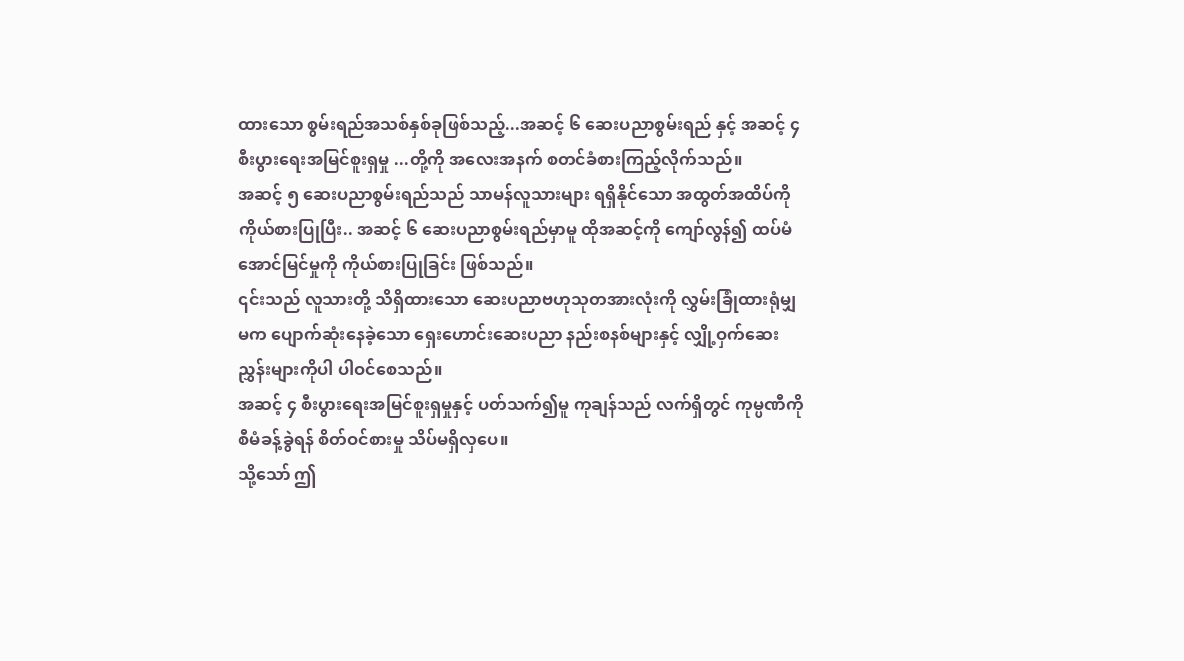ထားသော စွမ်းရည်အသစ်နှစ်ခုဖြစ်သည့်...အဆင့် ၆ ဆေးပညာစွမ်းရည် နှင့် အဆင့် ၄ စီးပွားရေးအမြင်စူးရှမှု ...တို့ကို အလေးအနက် စတင်ခံစားကြည့်လိုက်သည်။
အဆင့် ၅ ဆေးပညာစွမ်းရည်သည် သာမန်လူသားများ ရရှိနိုင်သော အထွတ်အထိပ်ကို ကိုယ်စားပြုပြီး.. အဆင့် ၆ ဆေးပညာစွမ်းရည်မှာမူ ထိုအဆင့်ကို ကျော်လွန်၍ ထပ်မံအောင်မြင်မှုကို ကိုယ်စားပြုခြင်း ဖြစ်သည်။
၎င်းသည် လူသားတို့ သိရှိထားသော ဆေးပညာဗဟုသုတအားလုံးကို လွှမ်းခြုံထားရုံမျှမက ပျောက်ဆုံးနေခဲ့သော ရှေးဟောင်းဆေးပညာ နည်းစနစ်များနှင့် လျှို့ဝှက်ဆေးညွှန်းများကိုပါ ပါဝင်စေသည်။
အဆင့် ၄ စီးပွားရေးအမြင်စူးရှမှုနှင့် ပတ်သက်၍မူ ကုချန်သည် လက်ရှိတွင် ကုမ္ပဏီကို စီမံခန့်ခွဲရန် စိတ်ဝင်စားမှု သိပ်မရှိလှပေ။
သို့သော် ဤ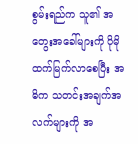စွမ်းရည်က သူ၏ အတွေးအခေါ်များကို ပိုမိုထက်မြက်လာစေပြီး အဓိက သတင်းအချက်အလက်များကို အ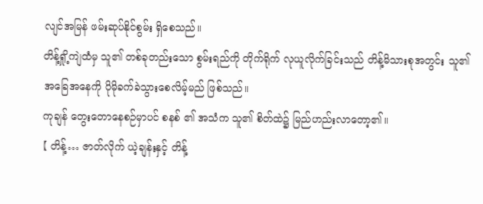လျင်အမြန် ဖမ်းဆုပ်နိုင်စွမ်း ရှိစေသည်။
တိန့်ရှို့ကျဲထံမှ သူ၏ တစ်ခုတည်းသော စွမ်းရည်ကို တိုက်ရိုက် လုယူလိုက်ခြင်းသည် တိန့်မိသားစုအတွင်း သူ၏ အခြေအနေကို ပိုမိုခက်ခဲသွားစေလိမ့်မည် ဖြစ်သည်။
ကုချန် တွေးတောနေစဉ်မှာပင် စနစ် ၏ အသံက သူ၏ စိတ်ထဲ၌ မြည်ဟည်းလာတော့၏။
【 တိန့်… ဇာတ်လိုက် ယဲ့ချန်းနှင့် တိန့်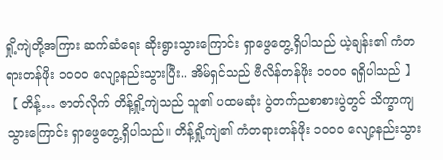ရှို့ကျဲတို့အကြား ဆက်ဆံရေး ဆိုးရွားသွားကြောင်း ရှာဖွေတွေ့ရှိပါသည် ယဲ့ချန်း၏ ကံတရားတန်ဖိုး ၁၀၀၀ လျော့နည်းသွားပြီး.. အိမ်ရှင်သည် ဗီလိန်တန်ဖိုး ၁၀၀၀ ရရှိပါသည် 】
【 တိန့်… ဇာတ်လိုက် တိန့်ရှို့ကျဲသည် သူ၏ ပထမဆုံး ပွဲတက်ညစာစားပွဲတွင် သိက္ခာကျသွားကြောင်း ရှာဖွေတွေ့ရှိပါသည်။ တိန့်ရှို့ကျဲ၏ ကံတရားတန်ဖိုး ၁၀၀၀ လျော့နည်းသွား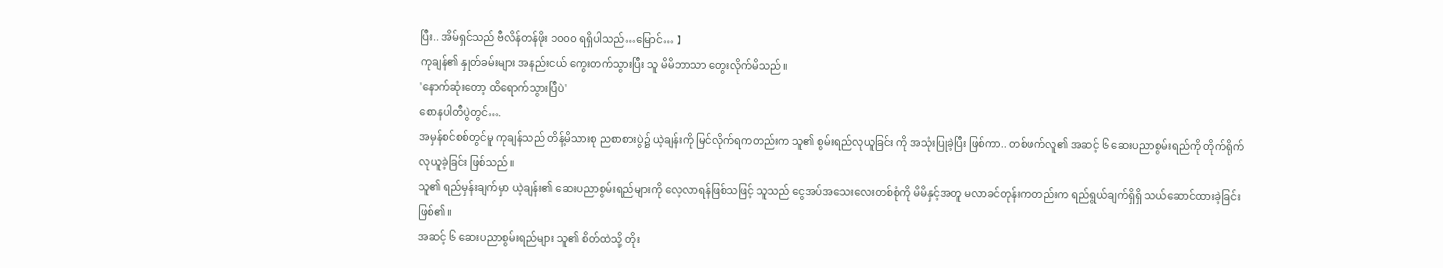ပြီး.. အိမ်ရှင်သည် ဗီလိန်တန်ဖိုး ၁၀၀၀ ရရှိပါသည်…မြောင်… 】
ကုချန်၏ နှုတ်ခမ်းများ အနည်းငယ် ကွေးတက်သွားပြီး သူ မိမိဘာသာ တွေးလိုက်မိသည်။
'နောက်ဆုံးတော့ ထိရောက်သွားပြီပဲ'
စောနပါတီပွဲတွင်….
အမှန်စင်စစ်တွင်မူ ကုချန်သည် တိန့်မိသားစု ညစာစားပွဲ၌ ယဲ့ချန်းကို မြင်လိုက်ရကတည်းက သူ၏ စွမ်းရည်လုယူခြင်း ကို အသုံးပြုခဲ့ပြီး ဖြစ်ကာ.. တစ်ဖက်လူ၏ အဆင့် ၆ ဆေးပညာစွမ်းရည်ကို တိုက်ရိုက် လုယူခဲ့ခြင်း ဖြစ်သည်။
သူ၏ ရည်မှန်းချက်မှာ ယဲ့ချန်း၏ ဆေးပညာစွမ်းရည်များကို လေ့လာရန်ဖြစ်သဖြင့် သူသည် ငွေအပ်အသေးလေးတစ်စုံကို မိမိနှင့်အတူ မလာခင်တုန်းကတည်းက ရည်ရွယ်ချက်ရှိရှိ သယ်ဆောင်ထားခဲ့ခြင်း ဖြစ်၏။
အဆင့် ၆ ဆေးပညာစွမ်းရည်များ သူ၏ စိတ်ထဲသို့ တိုး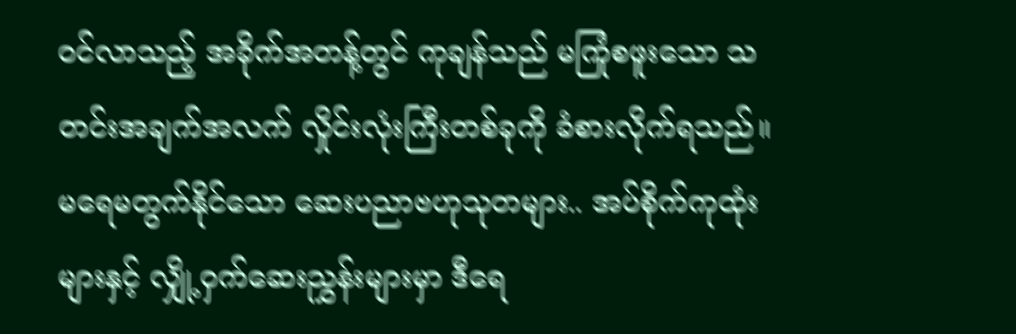ဝင်လာသည့် အခိုက်အတန့်တွင် ကုချန်သည် မကြုံစဖူးသော သတင်းအချက်အလက် လှိုင်းလုံးကြီးတစ်ခုကို ခံစားလိုက်ရသည်။
မရေမတွက်နိုင်သော ဆေးပညာဗဟုသုတများ.. အပ်စိုက်ကုထုံးများနှင့် လျှို့ဝှက်ဆေးညွှန်းများမှာ ဒီရေ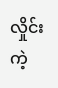လှိုင်းကဲ့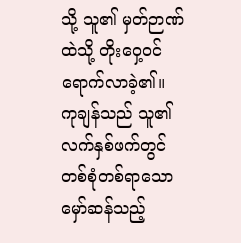သို့ သူ၏ မှတ်ဉာဏ်ထဲသို့ တိုးဝှေ့ဝင်ရောက်လာခဲ့၏။
ကုချန်သည် သူ၏ လက်နှစ်ဖက်တွင် တစ်စုံတစ်ရာသော မှော်ဆန်သည့်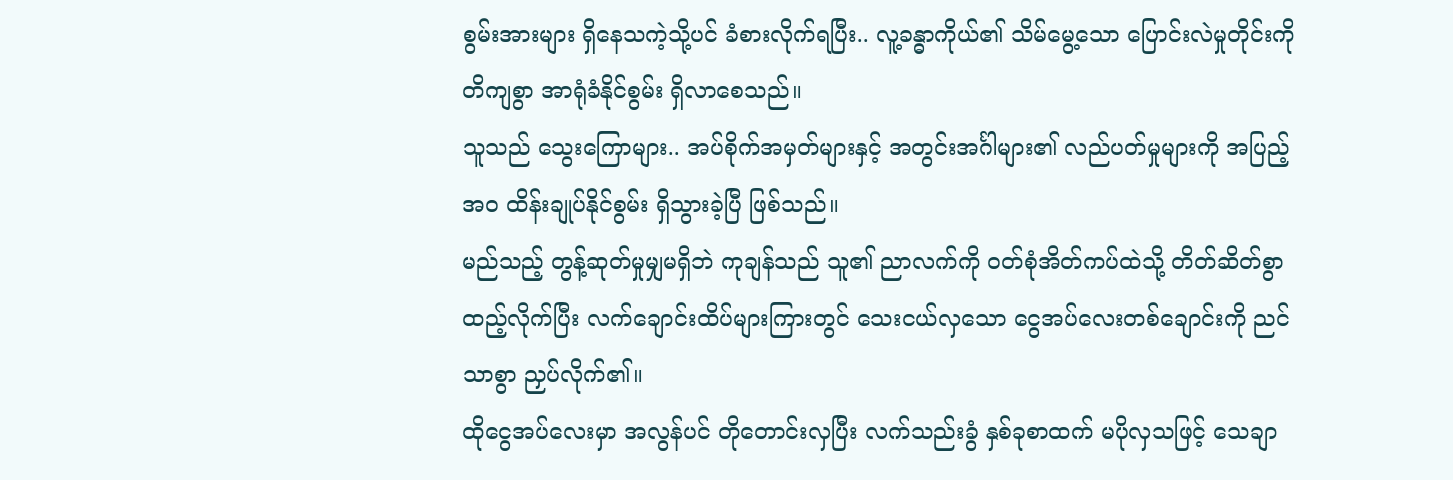စွမ်းအားများ ရှိနေသကဲ့သို့ပင် ခံစားလိုက်ရပြီး.. လူ့ခန္ဓာကိုယ်၏ သိမ်မွေ့သော ပြောင်းလဲမှုတိုင်းကို တိကျစွာ အာရုံခံနိုင်စွမ်း ရှိလာစေသည်။
သူသည် သွေးကြောများ.. အပ်စိုက်အမှတ်များနှင့် အတွင်းအင်္ဂါများ၏ လည်ပတ်မှုများကို အပြည့်အဝ ထိန်းချုပ်နိုင်စွမ်း ရှိသွားခဲ့ပြီ ဖြစ်သည်။
မည်သည့် တွန့်ဆုတ်မှုမျှမရှိဘဲ ကုချန်သည် သူ၏ ညာလက်ကို ဝတ်စုံအိတ်ကပ်ထဲသို့ တိတ်ဆိတ်စွာ ထည့်လိုက်ပြီး လက်ချောင်းထိပ်များကြားတွင် သေးငယ်လှသော ငွေအပ်လေးတစ်ချောင်းကို ညင်သာစွာ ညှပ်လိုက်၏။
ထိုငွေအပ်လေးမှာ အလွန်ပင် တိုတောင်းလှပြီး လက်သည်းခွံ နှစ်ခုစာထက် မပိုလှသဖြင့် သေချာ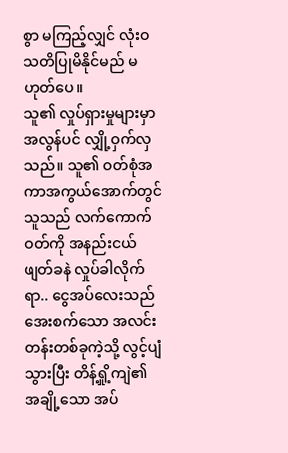စွာ မကြည့်လျှင် လုံးဝ သတိပြုမိနိုင်မည် မဟုတ်ပေ။
သူ၏ လှုပ်ရှားမှုများမှာ အလွန်ပင် လျှို့ဝှက်လှသည်။ သူ၏ ဝတ်စုံအကာအကွယ်အောက်တွင် သူသည် လက်ကောက်ဝတ်ကို အနည်းငယ် ဖျတ်ခနဲ လှုပ်ခါလိုက်ရာ.. ငွေအပ်လေးသည် အေးစက်သော အလင်းတန်းတစ်ခုကဲ့သို့ လွင့်ပျံသွားပြီး တိန့်ရှို့ကျဲ၏ အချို့သော အပ်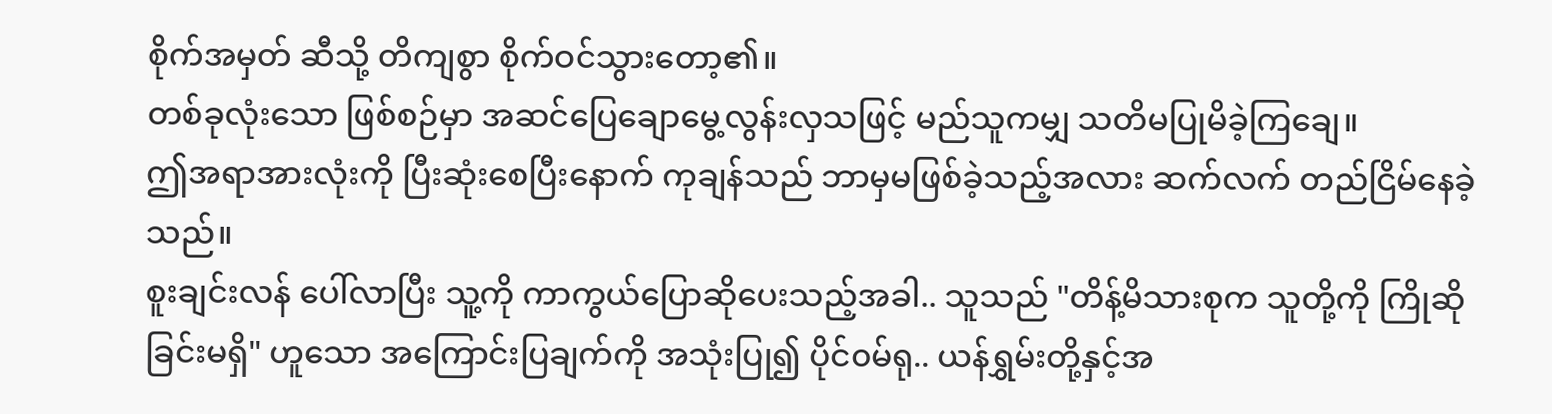စိုက်အမှတ် ဆီသို့ တိကျစွာ စိုက်ဝင်သွားတော့၏။
တစ်ခုလုံးသော ဖြစ်စဉ်မှာ အဆင်ပြေချောမွေ့လွန်းလှသဖြင့် မည်သူကမျှ သတိမပြုမိခဲ့ကြချေ။
ဤအရာအားလုံးကို ပြီးဆုံးစေပြီးနောက် ကုချန်သည် ဘာမှမဖြစ်ခဲ့သည့်အလား ဆက်လက် တည်ငြိမ်နေခဲ့သည်။
စူးချင်းလန် ပေါ်လာပြီး သူ့ကို ကာကွယ်ပြောဆိုပေးသည့်အခါ.. သူသည် "တိန့်မိသားစုက သူတို့ကို ကြိုဆိုခြင်းမရှိ" ဟူသော အကြောင်းပြချက်ကို အသုံးပြု၍ ပိုင်၀မ်ရု.. ယန်ရွှမ်းတို့နှင့်အ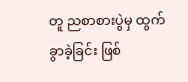တူ ညစာစားပွဲမှ ထွက်ခွာခဲ့ခြင်း ဖြစ်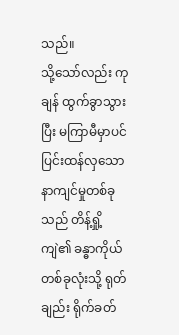သည်။
သို့သော်လည်း ကုချန် ထွက်ခွာသွားပြီး မကြာမီမှာပင် ပြင်းထန်လှသော နာကျင်မှုတစ်ခုသည် တိန့်ရှို့ကျဲ၏ ခန္ဓာကိုယ်တစ်ခုလုံးသို့ ရုတ်ချည်း ရိုက်ခတ်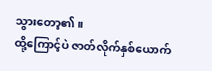သွားတော့၏။
ထို့ကြောင့်ပဲ ဇာတ်လိုက်နှစ်ယောက်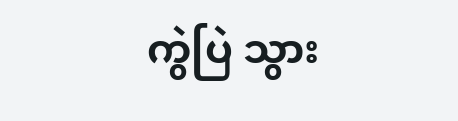ကွဲပြဲ သွား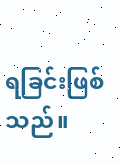ရခြင်းဖြစ်သည်။